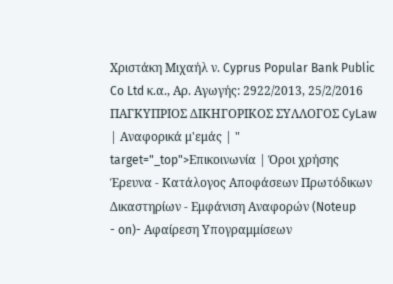Χριστάκη Μιχαήλ ν. Cyprus Popular Bank Public Co Ltd κ.α., Αρ. Αγωγής: 2922/2013, 25/2/2016 ΠΑΓΚΥΠΡΙΟΣ ΔΙΚΗΓΟΡΙΚΟΣ ΣΥΛΛΟΓΟΣ CyLaw | Αναφορικά μ'εμάς | " target="_top">Επικοινωνία | Όροι χρήσης Έρευνα - Κατάλογος Αποφάσεων Πρωτόδικων Δικαστηρίων - Εμφάνιση Αναφορών (Noteup
- on)- Αφαίρεση Υπογραμμίσεων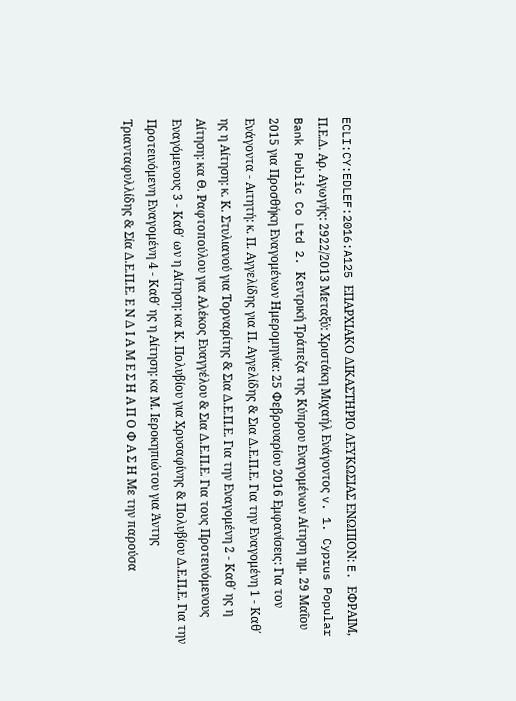ECLI:CY:EDLEF:2016:A125 ΕΠΑΡΧΙΑΚΟ ΔΙΚΑΣΤΗΡΙΟ ΛΕΥΚΩΣΙΑΣ ΕΝΩΠΙΟΝ: E. ΕΦΡΑΙΜ, Π.Ε.Δ. Αρ. Αγωγής: 2922/2013 Μεταξύ: Χριστάκη Μιχαήλ Ενάγοντος v. 1. Cyprus Popular Bank Public Co Ltd 2. Κεντρική Τράπεζα της Κύπρου Εναγομένων Αίτηση ημ. 29 Μαΐου 2015 για Προσθήκη Εναγομένων Ημερομηνία: 25 Φεβρουαρίου 2016 Εμφανίσεις: Για τον Ενάγοντα - Αιτητή: κ. Π. Αγγελίδης για Π. Αγγελίδης & Σια Δ.Ε.Π.Ε. Για την Εναγομένη 1 - Καθ΄ ης η Αίτηση: κ. Κ. Στυλιανού για Τορναρίτης & Σια Δ.Ε.Π.Ε. Για την Εναγομένη 2 - Καθ΄ ης η Αίτηση: κα Θ. Ραφτοπούλου για Αλέκος Ευαγγέλου & Σια Δ.Ε.Π.Ε. Για τους Προτεινόμενους Εναγόμενους 3 - Καθ΄ ων η Αίτηση: κα Κ. Πολυβίου για Χρυσαφίνης & Πολυβίου Δ.Ε.Π.Ε. Για την Προτεινόμενη Εναγομένη 4 - Καθ΄ ης η Αίτηση: κα Μ. Ιεροκηπιώτου για Άντης Τριανταφυλλίδης & Σία Δ.Ε.Π.Ε. Ε Ν Δ Ι Α Μ Ε Σ Η Α Π Ο Φ Α Σ Η Με την παρούσα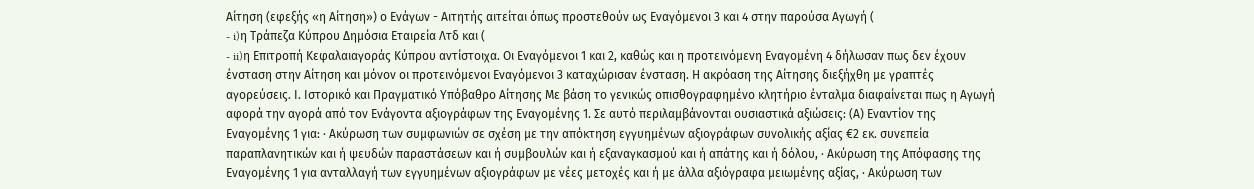Αίτηση (εφεξής «η Αίτηση») ο Ενάγων - Αιτητής αιτείται όπως προστεθούν ως Εναγόμενοι 3 και 4 στην παρούσα Αγωγή (
- i)η Τράπεζα Κύπρου Δημόσια Εταιρεία Λτδ και (
- ii)η Επιτροπή Κεφαλαιαγοράς Κύπρου αντίστοιχα. Οι Εναγόμενοι 1 και 2, καθώς και η προτεινόμενη Εναγομένη 4 δήλωσαν πως δεν έχουν ένσταση στην Αίτηση και μόνον οι προτεινόμενοι Εναγόμενοι 3 καταχώρισαν ένσταση. Η ακρόαση της Αίτησης διεξήχθη με γραπτές αγορεύσεις. Ι. Ιστορικό και Πραγματικό Υπόβαθρο Αίτησης Με βάση το γενικώς οπισθογραφημένο κλητήριο ένταλμα διαφαίνεται πως η Αγωγή αφορά την αγορά από τον Ενάγοντα αξιογράφων της Εναγομένης 1. Σε αυτό περιλαμβάνονται ουσιαστικά αξιώσεις: (Α) Eναντίον της Εναγομένης 1 για: · Aκύρωση των συμφωνιών σε σχέση με την απόκτηση εγγυημένων αξιογράφων συνολικής αξίας €2 εκ. συνεπεία παραπλανητικών και ή ψευδών παραστάσεων και ή συμβουλών και ή εξαναγκασμού και ή απάτης και ή δόλου, · Ακύρωση της Απόφασης της Εναγομένης 1 για ανταλλαγή των εγγυημένων αξιογράφων με νέες μετοχές και ή με άλλα αξιόγραφα μειωμένης αξίας, · Ακύρωση των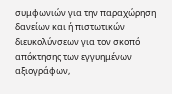συμφωνιών για την παραχώρηση δανείων και ή πιστωτικών διευκολύνσεων για τον σκοπό απόκτησης των εγγυημένων αξιογράφων,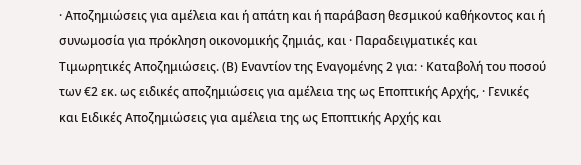· Αποζημιώσεις για αμέλεια και ή απάτη και ή παράβαση θεσμικού καθήκοντος και ή συνωμοσία για πρόκληση οικονομικής ζημιάς, και · Παραδειγματικές και Τιμωρητικές Αποζημιώσεις. (Β) Εναντίον της Εναγομένης 2 για: · Καταβολή του ποσού των €2 εκ. ως ειδικές αποζημιώσεις για αμέλεια της ως Εποπτικής Αρχής, · Γενικές και Ειδικές Αποζημιώσεις για αμέλεια της ως Εποπτικής Αρχής και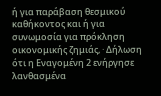ή για παράβαση θεσμικού καθήκοντος και ή για συνωμοσία για πρόκληση οικονομικής ζημιάς, · Δήλωση ότι η Εναγομένη 2 ενήργησε λανθασμένα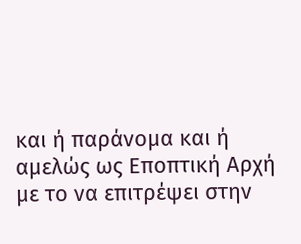και ή παράνομα και ή αμελώς ως Εποπτική Αρχή με το να επιτρέψει στην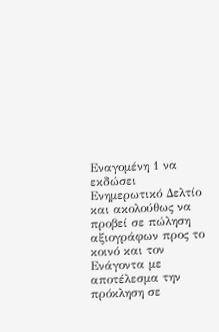Εναγομένη 1 να εκδώσει Ενημερωτικό Δελτίο και ακολούθως να προβεί σε πώληση αξιογράφων προς το κοινό και τον Ενάγοντα με αποτέλεσμα την πρόκληση σε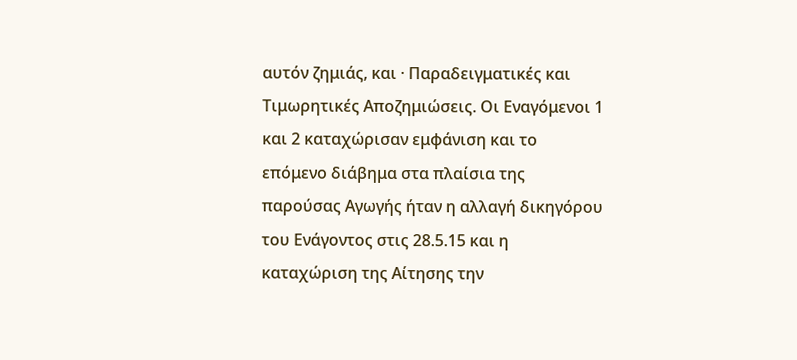αυτόν ζημιάς, και · Παραδειγματικές και Τιμωρητικές Αποζημιώσεις. Οι Εναγόμενοι 1 και 2 καταχώρισαν εμφάνιση και το επόμενο διάβημα στα πλαίσια της παρούσας Αγωγής ήταν η αλλαγή δικηγόρου του Ενάγοντος στις 28.5.15 και η καταχώριση της Αίτησης την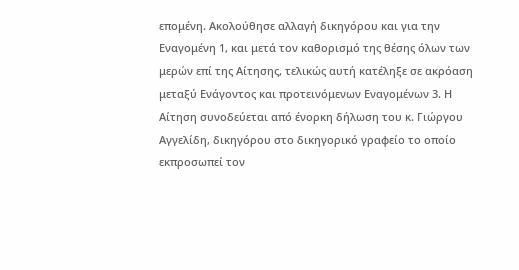επομένη. Ακολούθησε αλλαγή δικηγόρου και για την Εναγομένη 1, και μετά τον καθορισμό της θέσης όλων των μερών επί της Αίτησης, τελικώς αυτή κατέληξε σε ακρόαση μεταξύ Ενάγοντος και προτεινόμενων Εναγομένων 3. Η Αίτηση συνοδεύεται από ένορκη δήλωση του κ. Γιώργου Αγγελίδη, δικηγόρου στο δικηγορικό γραφείο το οποίο εκπροσωπεί τον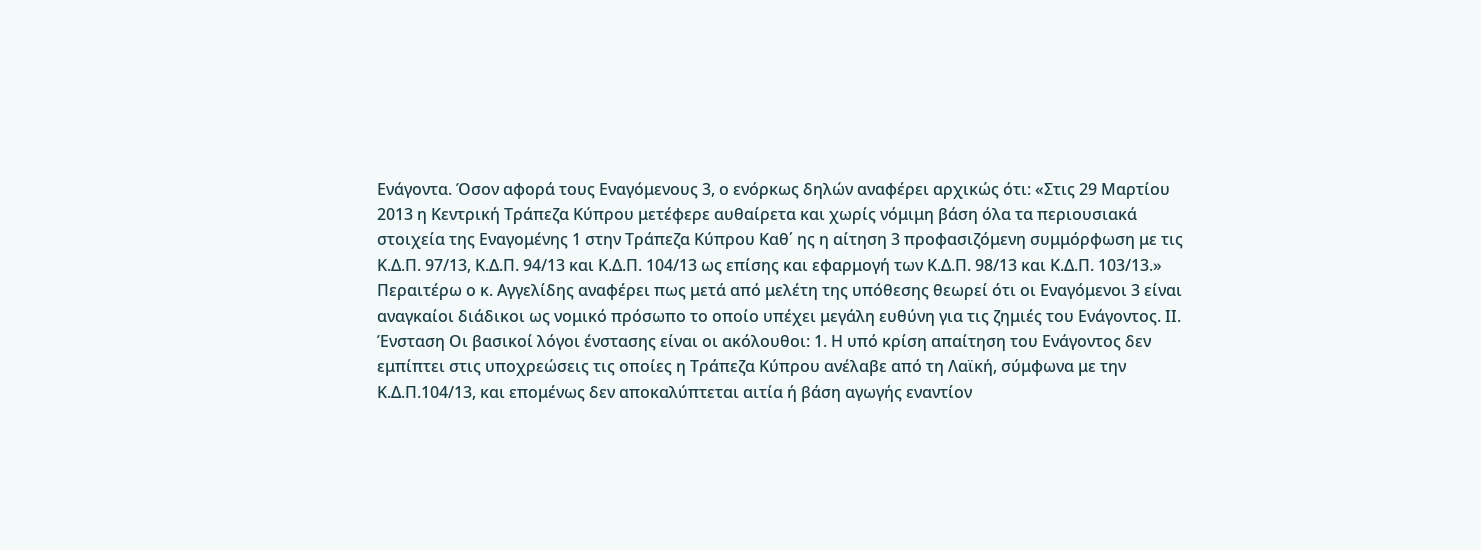Ενάγοντα. Όσον αφορά τους Εναγόμενους 3, ο ενόρκως δηλών αναφέρει αρχικώς ότι: «Στις 29 Μαρτίου 2013 η Κεντρική Τράπεζα Κύπρου μετέφερε αυθαίρετα και χωρίς νόμιμη βάση όλα τα περιουσιακά στοιχεία της Εναγομένης 1 στην Τράπεζα Κύπρου Καθ΄ ης η αίτηση 3 προφασιζόμενη συμμόρφωση με τις Κ.Δ.Π. 97/13, Κ.Δ.Π. 94/13 και Κ.Δ.Π. 104/13 ως επίσης και εφαρμογή των Κ.Δ.Π. 98/13 και Κ.Δ.Π. 103/13.» Περαιτέρω ο κ. Αγγελίδης αναφέρει πως μετά από μελέτη της υπόθεσης θεωρεί ότι οι Εναγόμενοι 3 είναι αναγκαίοι διάδικοι ως νομικό πρόσωπο το οποίο υπέχει μεγάλη ευθύνη για τις ζημιές του Ενάγοντος. ΙΙ. Ένσταση Οι βασικοί λόγοι ένστασης είναι οι ακόλουθοι: 1. Η υπό κρίση απαίτηση του Ενάγοντος δεν εμπίπτει στις υποχρεώσεις τις οποίες η Τράπεζα Κύπρου ανέλαβε από τη Λαϊκή, σύμφωνα με την Κ.Δ.Π.104/13, και επομένως δεν αποκαλύπτεται αιτία ή βάση αγωγής εναντίον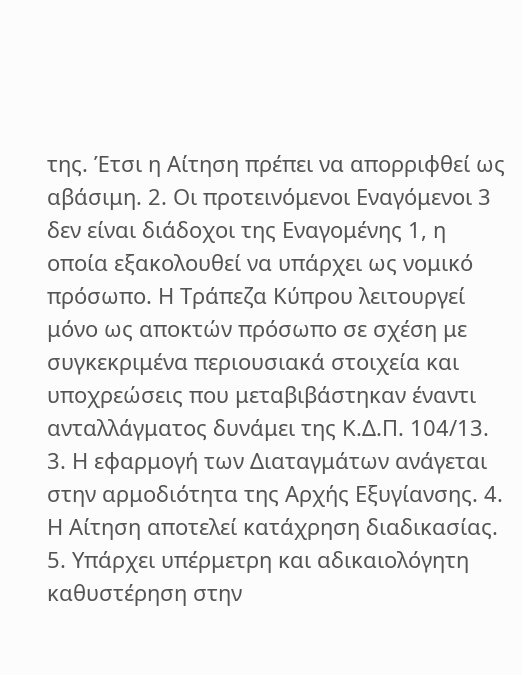της. Έτσι η Αίτηση πρέπει να απορριφθεί ως αβάσιμη. 2. Οι προτεινόμενοι Εναγόμενοι 3 δεν είναι διάδοχοι της Εναγομένης 1, η οποία εξακολουθεί να υπάρχει ως νομικό πρόσωπο. Η Τράπεζα Κύπρου λειτουργεί μόνο ως αποκτών πρόσωπο σε σχέση με συγκεκριμένα περιουσιακά στοιχεία και υποχρεώσεις που μεταβιβάστηκαν έναντι ανταλλάγματος δυνάμει της Κ.Δ.Π. 104/13. 3. Η εφαρμογή των Διαταγμάτων ανάγεται στην αρμοδιότητα της Αρχής Εξυγίανσης. 4. Η Αίτηση αποτελεί κατάχρηση διαδικασίας. 5. Υπάρχει υπέρμετρη και αδικαιολόγητη καθυστέρηση στην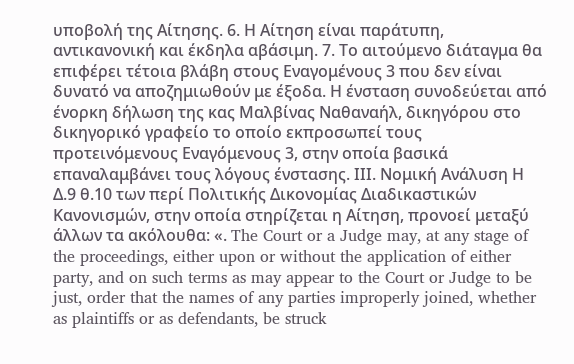υποβολή της Αίτησης. 6. Η Αίτηση είναι παράτυπη, αντικανονική και έκδηλα αβάσιμη. 7. Το αιτούμενο διάταγμα θα επιφέρει τέτοια βλάβη στους Εναγομένους 3 που δεν είναι δυνατό να αποζημιωθούν με έξοδα. Η ένσταση συνοδεύεται από ένορκη δήλωση της κας Μαλβίνας Ναθαναήλ, δικηγόρου στο δικηγορικό γραφείο το οποίο εκπροσωπεί τους προτεινόμενους Εναγόμενους 3, στην οποία βασικά επαναλαμβάνει τους λόγους ένστασης. ΙΙΙ. Νομική Ανάλυση Η Δ.9 θ.10 των περί Πολιτικής Δικονομίας Διαδικαστικών Κανονισμών, στην οποία στηρίζεται η Αίτηση, προνοεί μεταξύ άλλων τα ακόλουθα: «. The Court or a Judge may, at any stage of the proceedings, either upon or without the application of either party, and on such terms as may appear to the Court or Judge to be just, order that the names of any parties improperly joined, whether as plaintiffs or as defendants, be struck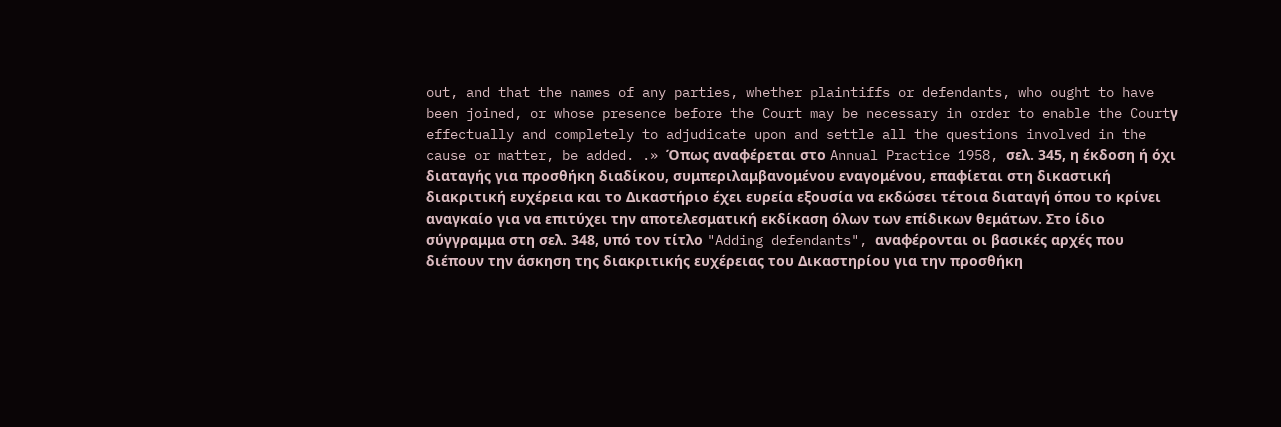out, and that the names of any parties, whether plaintiffs or defendants, who ought to have been joined, or whose presence before the Court may be necessary in order to enable the Courtγ effectually and completely to adjudicate upon and settle all the questions involved in the cause or matter, be added. .» Όπως αναφέρεται στο Annual Practice 1958, σελ. 345, η έκδοση ή όχι διαταγής για προσθήκη διαδίκου, συμπεριλαμβανομένου εναγομένου, επαφίεται στη δικαστική διακριτική ευχέρεια και το Δικαστήριο έχει ευρεία εξουσία να εκδώσει τέτοια διαταγή όπου το κρίνει αναγκαίο για να επιτύχει την αποτελεσματική εκδίκαση όλων των επίδικων θεμάτων. Στο ίδιο σύγγραμμα στη σελ. 348, υπό τον τίτλο "Adding defendants", αναφέρονται οι βασικές αρχές που διέπουν την άσκηση της διακριτικής ευχέρειας του Δικαστηρίου για την προσθήκη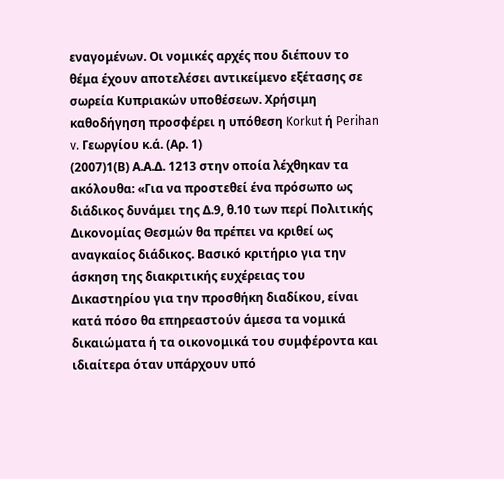εναγομένων. Οι νομικές αρχές που διέπουν το θέμα έχουν αποτελέσει αντικείμενο εξέτασης σε σωρεία Κυπριακών υποθέσεων. Χρήσιμη καθοδήγηση προσφέρει η υπόθεση Korkut ή Perihan v. Γεωργίου κ.ά. (Αρ. 1)
(2007)1(Β) Α.Α.Δ. 1213 στην οποία λέχθηκαν τα ακόλουθα: «Για να προστεθεί ένα πρόσωπο ως διάδικος δυνάμει της Δ.9, θ.10 των περί Πολιτικής Δικονομίας Θεσμών θα πρέπει να κριθεί ως αναγκαίος διάδικος. Βασικό κριτήριο για την άσκηση της διακριτικής ευχέρειας του Δικαστηρίου για την προσθήκη διαδίκου, είναι κατά πόσο θα επηρεαστούν άμεσα τα νομικά δικαιώματα ή τα οικονομικά του συμφέροντα και ιδιαίτερα όταν υπάρχουν υπό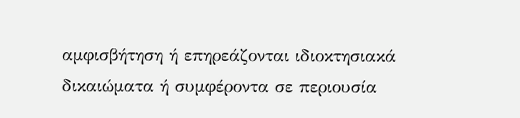αμφισβήτηση ή επηρεάζονται ιδιοκτησιακά δικαιώματα ή συμφέροντα σε περιουσία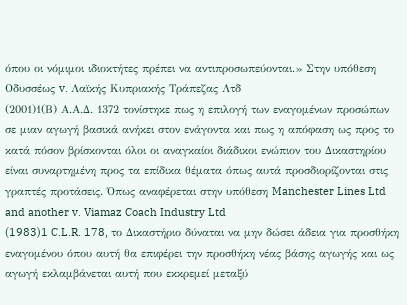όπου οι νόμιμοι ιδιοκτήτες πρέπει να αντιπροσωπεύονται.» Στην υπόθεση Οδυσσέως v. Λαϊκής Κυπριακής Τράπεζας Λτδ
(2001)1(Β) Α.Α.Δ. 1372 τονίστηκε πως η επιλογή των εναγομένων προσώπων σε μιαν αγωγή βασικά ανήκει στον ενάγοντα και πως η απόφαση ως προς το κατά πόσον βρίσκονται όλοι οι αναγκαίοι διάδικοι ενώπιον του Δικαστηρίου είναι συναρτημένη προς τα επίδικα θέματα όπως αυτά προσδιορίζονται στις γραπτές προτάσεις. Όπως αναφέρεται στην υπόθεση Manchester Lines Ltd and another v. Viamaz Coach Industry Ltd
(1983)1 C.L.R. 178, το Δικαστήριο δύναται να μην δώσει άδεια για προσθήκη εναγομένου όπου αυτή θα επιφέρει την προσθήκη νέας βάσης αγωγής και ως αγωγή εκλαμβάνεται αυτή που εκκρεμεί μεταξύ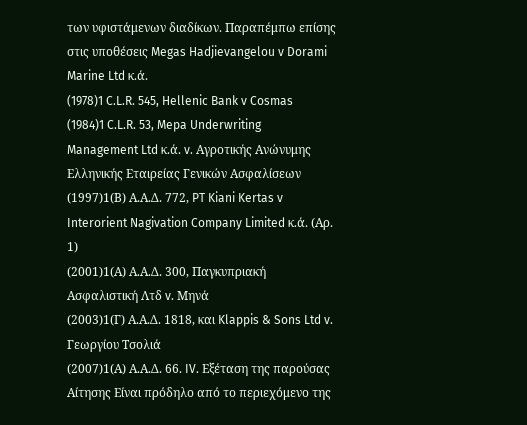των υφιστάμενων διαδίκων. Παραπέμπω επίσης στις υποθέσεις Megas Hadjievangelou v Dorami Marine Ltd κ.ά.
(1978)1 C.L.R. 545, Hellenic Bank v Cosmas
(1984)1 C.L.R. 53, Mepa Underwriting Management Ltd κ.ά. v. Αγροτικής Ανώνυμης Ελληνικής Εταιρείας Γενικών Ασφαλίσεων
(1997)1(Β) Α.Α.Δ. 772, PT Kiani Kertas v Interorient Nagivation Company Limited κ.ά. (Αρ. 1)
(2001)1(Α) Α.Α.Δ. 300, Παγκυπριακή Ασφαλιστική Λτδ v. Μηνά
(2003)1(Γ) Α.Α.Δ. 1818, και Klappis & Sons Ltd v. Γεωργίου Τσολιά
(2007)1(Α) Α.Α.Δ. 66. IV. Εξέταση της παρούσας Αίτησης Είναι πρόδηλο από το περιεχόμενο της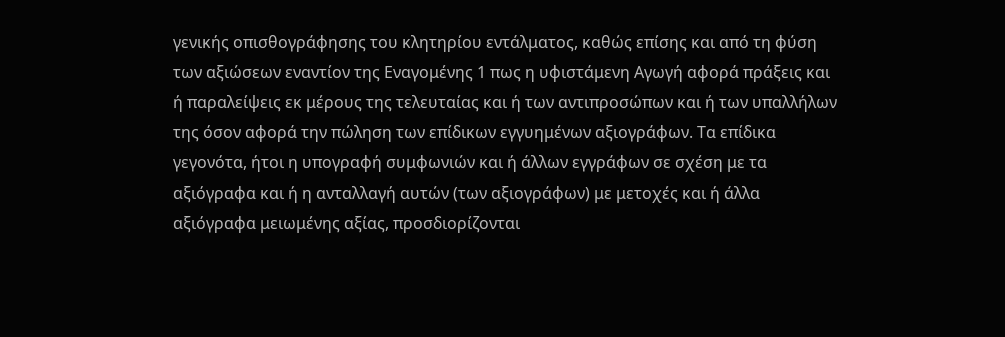γενικής οπισθογράφησης του κλητηρίου εντάλματος, καθώς επίσης και από τη φύση των αξιώσεων εναντίον της Εναγομένης 1 πως η υφιστάμενη Αγωγή αφορά πράξεις και ή παραλείψεις εκ μέρους της τελευταίας και ή των αντιπροσώπων και ή των υπαλλήλων της όσον αφορά την πώληση των επίδικων εγγυημένων αξιογράφων. Τα επίδικα γεγονότα, ήτοι η υπογραφή συμφωνιών και ή άλλων εγγράφων σε σχέση με τα αξιόγραφα και ή η ανταλλαγή αυτών (των αξιογράφων) με μετοχές και ή άλλα αξιόγραφα μειωμένης αξίας, προσδιορίζονται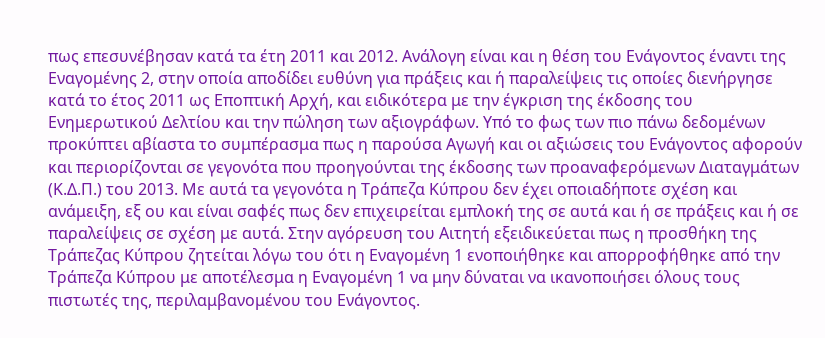πως επεσυνέβησαν κατά τα έτη 2011 και 2012. Ανάλογη είναι και η θέση του Ενάγοντος έναντι της Εναγομένης 2, στην οποία αποδίδει ευθύνη για πράξεις και ή παραλείψεις τις οποίες διενήργησε κατά το έτος 2011 ως Εποπτική Αρχή, και ειδικότερα με την έγκριση της έκδοσης του Ενημερωτικού Δελτίου και την πώληση των αξιογράφων. Υπό το φως των πιο πάνω δεδομένων προκύπτει αβίαστα το συμπέρασμα πως η παρούσα Αγωγή και οι αξιώσεις του Ενάγοντος αφορούν και περιορίζονται σε γεγονότα που προηγούνται της έκδοσης των προαναφερόμενων Διαταγμάτων (Κ.Δ.Π.) του 2013. Με αυτά τα γεγονότα η Τράπεζα Κύπρου δεν έχει οποιαδήποτε σχέση και ανάμειξη, εξ ου και είναι σαφές πως δεν επιχειρείται εμπλοκή της σε αυτά και ή σε πράξεις και ή σε παραλείψεις σε σχέση με αυτά. Στην αγόρευση του Αιτητή εξειδικεύεται πως η προσθήκη της Τράπεζας Κύπρου ζητείται λόγω του ότι η Εναγομένη 1 ενοποιήθηκε και απορροφήθηκε από την Τράπεζα Κύπρου με αποτέλεσμα η Εναγομένη 1 να μην δύναται να ικανοποιήσει όλους τους πιστωτές της, περιλαμβανομένου του Ενάγοντος.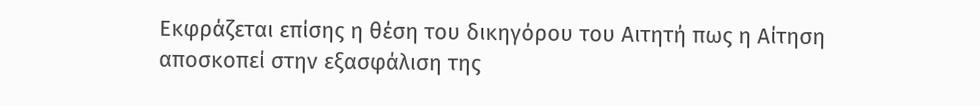Εκφράζεται επίσης η θέση του δικηγόρου του Αιτητή πως η Αίτηση αποσκοπεί στην εξασφάλιση της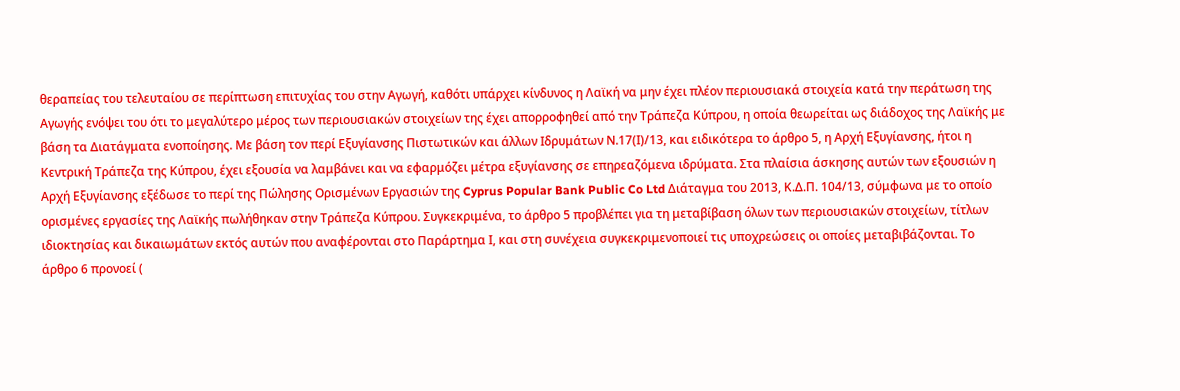θεραπείας του τελευταίου σε περίπτωση επιτυχίας του στην Αγωγή, καθότι υπάρχει κίνδυνος η Λαϊκή να μην έχει πλέον περιουσιακά στοιχεία κατά την περάτωση της Αγωγής ενόψει του ότι το μεγαλύτερο μέρος των περιουσιακών στοιχείων της έχει απορροφηθεί από την Τράπεζα Κύπρου, η οποία θεωρείται ως διάδοχος της Λαϊκής με βάση τα Διατάγματα ενοποίησης. Με βάση τον περί Εξυγίανσης Πιστωτικών και άλλων Ιδρυμάτων Ν.17(Ι)/13, και ειδικότερα το άρθρο 5, η Αρχή Εξυγίανσης, ήτοι η Κεντρική Τράπεζα της Κύπρου, έχει εξουσία να λαμβάνει και να εφαρμόζει μέτρα εξυγίανσης σε επηρεαζόμενα ιδρύματα. Στα πλαίσια άσκησης αυτών των εξουσιών η Αρχή Εξυγίανσης εξέδωσε το περί της Πώλησης Ορισμένων Εργασιών της Cyprus Popular Bank Public Co Ltd Διάταγμα του 2013, Κ.Δ.Π. 104/13, σύμφωνα με το οποίο ορισμένες εργασίες της Λαϊκής πωλήθηκαν στην Τράπεζα Κύπρου. Συγκεκριμένα, το άρθρο 5 προβλέπει για τη μεταβίβαση όλων των περιουσιακών στοιχείων, τίτλων ιδιοκτησίας και δικαιωμάτων εκτός αυτών που αναφέρονται στο Παράρτημα Ι, και στη συνέχεια συγκεκριμενοποιεί τις υποχρεώσεις οι οποίες μεταβιβάζονται. Το άρθρο 6 προνοεί (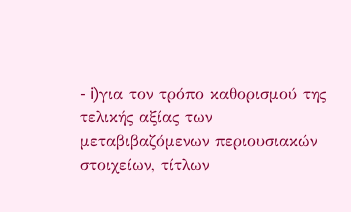- i)για τον τρόπο καθορισμού της τελικής αξίας των μεταβιβαζόμενων περιουσιακών στοιχείων, τίτλων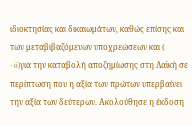ιδιοκτησίας και δικαιωμάτων, καθώς επίσης και των μεταβιβαζόμενων υποχρεώσεων και (
- ii)για την καταβολή αποζημίωσης στη Λαϊκή σε περίπτωση που η αξία των πρώτων υπερβαίνει την αξία των δεύτερων. Ακολούθησε η έκδοση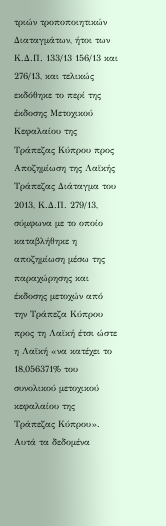τριών τροποποιητικών Διαταγμάτων, ήτοι των Κ.Δ.Π. 133/13 156/13 και 276/13, και τελικώς εκδόθηκε το περί της έκδοσης Μετοχικού Κεφαλαίου της Τράπεζας Κύπρου προς Αποζημίωση της Λαϊκής Τράπεζας Διάταγμα του 2013, Κ.Δ.Π. 279/13, σύμφωνα με το οποίο καταβλήθηκε η αποζημίωση μέσω της παραχώρησης και έκδοσης μετοχών από την Τράπεζα Κύπρου προς τη Λαϊκή έτσι ώστε η Λαϊκή «να κατέχει το 18,056371% του συνολικού μετοχικού κεφαλαίου της Τράπεζας Κύπρου». Αυτά τα δεδομένα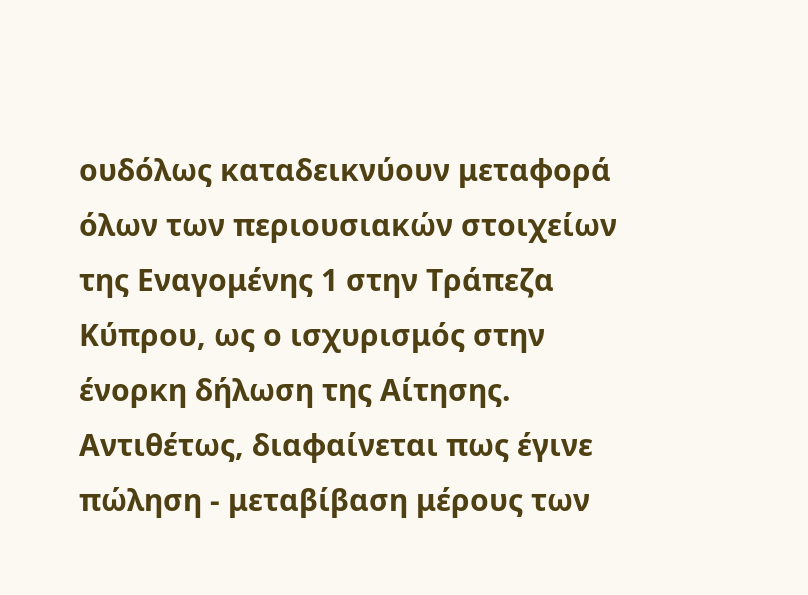ουδόλως καταδεικνύουν μεταφορά όλων των περιουσιακών στοιχείων της Εναγομένης 1 στην Τράπεζα Κύπρου, ως ο ισχυρισμός στην ένορκη δήλωση της Αίτησης. Αντιθέτως, διαφαίνεται πως έγινε πώληση - μεταβίβαση μέρους των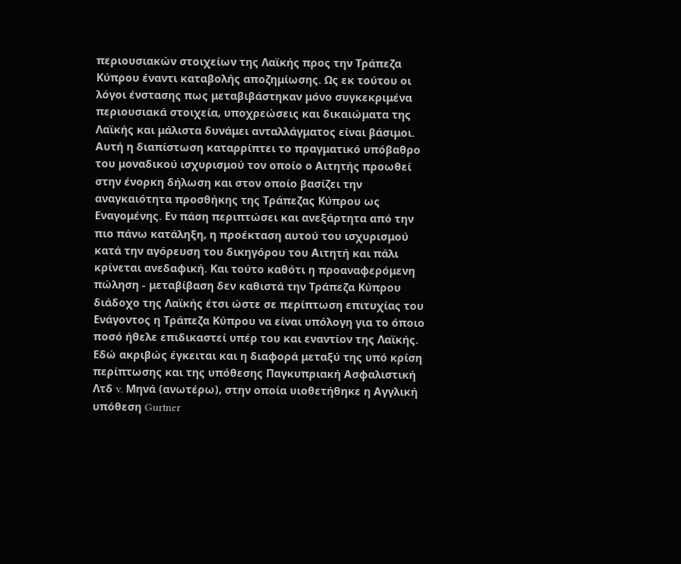περιουσιακών στοιχείων της Λαϊκής προς την Τράπεζα Κύπρου έναντι καταβολής αποζημίωσης. Ως εκ τούτου οι λόγοι ένστασης πως μεταβιβάστηκαν μόνο συγκεκριμένα περιουσιακά στοιχεία, υποχρεώσεις και δικαιώματα της Λαϊκής και μάλιστα δυνάμει ανταλλάγματος είναι βάσιμοι. Αυτή η διαπίστωση καταρρίπτει το πραγματικό υπόβαθρο του μοναδικού ισχυρισμού τον οποίο ο Αιτητής προωθεί στην ένορκη δήλωση και στον οποίο βασίζει την αναγκαιότητα προσθήκης της Τράπεζας Κύπρου ως Εναγομένης. Εν πάση περιπτώσει και ανεξάρτητα από την πιο πάνω κατάληξη, η προέκταση αυτού του ισχυρισμού κατά την αγόρευση του δικηγόρου του Αιτητή και πάλι κρίνεται ανεδαφική. Και τούτο καθότι η προαναφερόμενη πώληση - μεταβίβαση δεν καθιστά την Τράπεζα Κύπρου διάδοχο της Λαϊκής έτσι ώστε σε περίπτωση επιτυχίας του Ενάγοντος η Τράπεζα Κύπρου να είναι υπόλογη για το όποιο ποσό ήθελε επιδικαστεί υπέρ του και εναντίον της Λαϊκής. Εδώ ακριβώς έγκειται και η διαφορά μεταξύ της υπό κρίση περίπτωσης και της υπόθεσης Παγκυπριακή Ασφαλιστική Λτδ v. Μηνά (ανωτέρω), στην οποία υιοθετήθηκε η Αγγλική υπόθεση Gurtner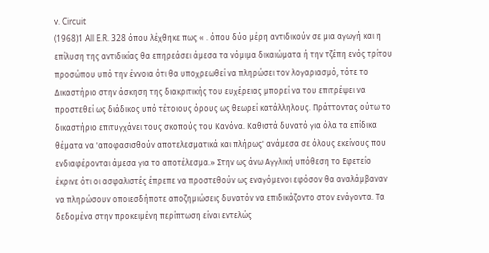v. Circuit
(1968)1 All E.R. 328 όπου λέχθηκε πως « . όπου δύο μέρη αντιδικούν σε μια αγωγή και η επίλυση της αντιδικίας θα επηρεάσει άμεσα τα νόμιμα δικαιώματα ή την τζέπη ενός τρίτου προσώπου υπό την έννοια ότι θα υποχρεωθεί να πληρώσει τον λογαριασμό, τότε το Δικαστήριο στην άσκηση της διακριτικής του ευχέρειας μπορεί να του επιτρέψει να προστεθεί ως διάδικος υπό τέτοιους όρους ως θεωρεί κατάλληλους. Πράττοντας ούτω το δικαστήριο επιτυγχάνει τους σκοπούς του Κανόνα. Καθιστά δυνατό για όλα τα επίδικα θέματα να 'αποφασισθούν αποτελεσματικά και πλήρως' ανάμεσα σε όλους εκείνους που ενδιαφέρονται άμεσα για το αποτέλεσμα.» Στην ως άνω Αγγλική υπόθεση το Εφετείο έκρινε ότι οι ασφαλιστές έπρεπε να προστεθούν ως εναγόμενοι εφόσον θα αναλάμβαναν να πληρώσουν οποιεσδήποτε αποζημιώσεις δυνατόν να επιδικάζοντο στον ενάγοντα. Τα δεδομένα στην προκειμένη περίπτωση είναι εντελώς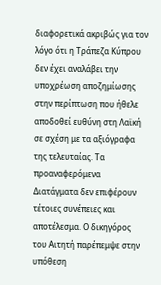διαφορετικά ακριβώς για τον λόγο ότι η Τράπεζα Κύπρου δεν έχει αναλάβει την υποχρέωση αποζημίωσης στην περίπτωση που ήθελε αποδοθεί ευθύνη στη Λαϊκή σε σχέση με τα αξιόγραφα της τελευταίας. Τα προαναφερόμενα Διατάγματα δεν επιφέρουν τέτοιες συνέπειες και αποτέλεσμα. Ο δικηγόρος του Αιτητή παρέπεμψε στην υπόθεση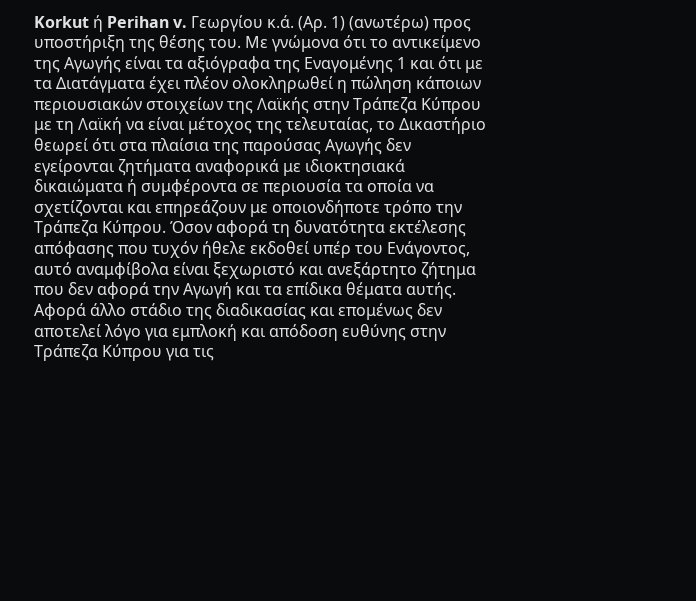Korkut ή Perihan v. Γεωργίου κ.ά. (Αρ. 1) (ανωτέρω) προς υποστήριξη της θέσης του. Με γνώμονα ότι το αντικείμενο της Αγωγής είναι τα αξιόγραφα της Εναγομένης 1 και ότι με τα Διατάγματα έχει πλέον ολοκληρωθεί η πώληση κάποιων περιουσιακών στοιχείων της Λαϊκής στην Τράπεζα Κύπρου με τη Λαϊκή να είναι μέτοχος της τελευταίας, το Δικαστήριο θεωρεί ότι στα πλαίσια της παρούσας Αγωγής δεν εγείρονται ζητήματα αναφορικά με ιδιοκτησιακά δικαιώματα ή συμφέροντα σε περιουσία τα οποία να σχετίζονται και επηρεάζουν με οποιονδήποτε τρόπο την Τράπεζα Κύπρου. Όσον αφορά τη δυνατότητα εκτέλεσης απόφασης που τυχόν ήθελε εκδοθεί υπέρ του Ενάγοντος, αυτό αναμφίβολα είναι ξεχωριστό και ανεξάρτητο ζήτημα που δεν αφορά την Αγωγή και τα επίδικα θέματα αυτής. Αφορά άλλο στάδιο της διαδικασίας και επομένως δεν αποτελεί λόγο για εμπλοκή και απόδοση ευθύνης στην Τράπεζα Κύπρου για τις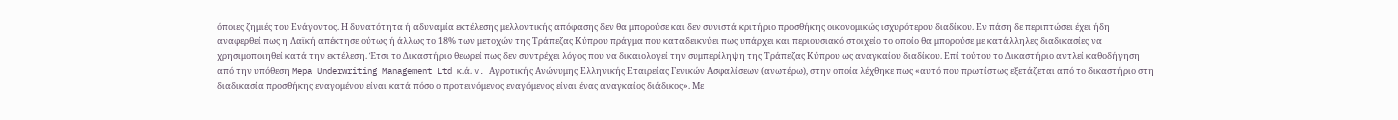όποιες ζημιές του Ενάγοντος. Η δυνατότητα ή αδυναμία εκτέλεσης μελλοντικής απόφασης δεν θα μπορούσε και δεν συνιστά κριτήριο προσθήκης οικονομικώς ισχυρότερου διαδίκου. Εν πάση δε περιπτώσει έχει ήδη αναφερθεί πως η Λαϊκή απέκτησε ούτως ή άλλως το 18% των μετοχών της Τράπεζας Κύπρου πράγμα που καταδεικνύει πως υπάρχει και περιουσιακό στοιχείο το οποίο θα μπορούσε με κατάλληλες διαδικασίες να χρησιμοποιηθεί κατά την εκτέλεση. Έτσι το Δικαστήριο θεωρεί πως δεν συντρέχει λόγος που να δικαιολογεί την συμπερίληψη της Τράπεζας Κύπρου ως αναγκαίου διαδίκου. Επί τούτου το Δικαστήριο αντλεί καθοδήγηση από την υπόθεση Mepa Underwriting Management Ltd κ.ά. v. Αγροτικής Ανώνυμης Ελληνικής Εταιρείας Γενικών Ασφαλίσεων (ανωτέρω), στην οποία λέχθηκε πως «αυτό που πρωτίστως εξετάζεται από το δικαστήριο στη διαδικασία προσθήκης εναγομένου είναι κατά πόσο ο προτεινόμενος εναγόμενος είναι ένας αναγκαίος διάδικος». Με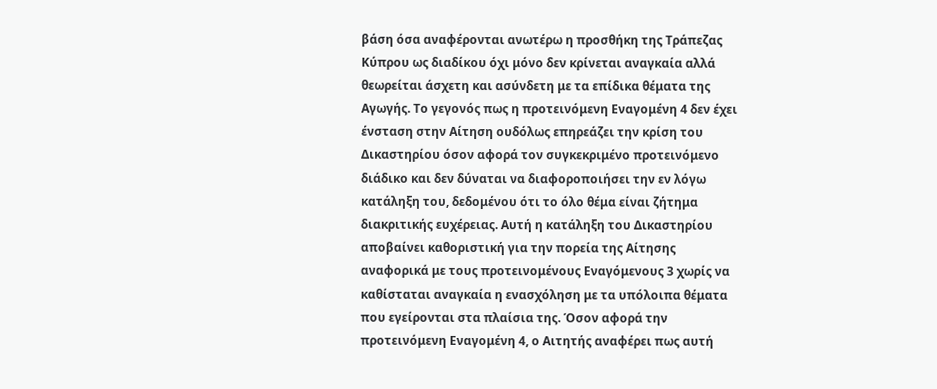βάση όσα αναφέρονται ανωτέρω η προσθήκη της Τράπεζας Κύπρου ως διαδίκου όχι μόνο δεν κρίνεται αναγκαία αλλά θεωρείται άσχετη και ασύνδετη με τα επίδικα θέματα της Αγωγής. Το γεγονός πως η προτεινόμενη Εναγομένη 4 δεν έχει ένσταση στην Αίτηση ουδόλως επηρεάζει την κρίση του Δικαστηρίου όσον αφορά τον συγκεκριμένο προτεινόμενο διάδικο και δεν δύναται να διαφοροποιήσει την εν λόγω κατάληξη του, δεδομένου ότι το όλο θέμα είναι ζήτημα διακριτικής ευχέρειας. Αυτή η κατάληξη του Δικαστηρίου αποβαίνει καθοριστική για την πορεία της Αίτησης αναφορικά με τους προτεινομένους Εναγόμενους 3 χωρίς να καθίσταται αναγκαία η ενασχόληση με τα υπόλοιπα θέματα που εγείρονται στα πλαίσια της. Όσον αφορά την προτεινόμενη Εναγομένη 4, ο Αιτητής αναφέρει πως αυτή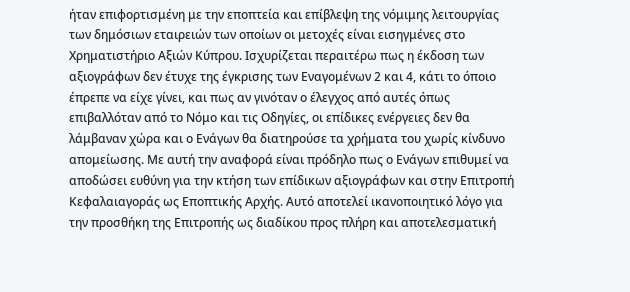ήταν επιφορτισμένη με την εποπτεία και επίβλεψη της νόμιμης λειτουργίας των δημόσιων εταιρειών των οποίων οι μετοχές είναι εισηγμένες στο Χρηματιστήριο Αξιών Κύπρου. Ισχυρίζεται περαιτέρω πως η έκδοση των αξιογράφων δεν έτυχε της έγκρισης των Εναγομένων 2 και 4, κάτι το όποιο έπρεπε να είχε γίνει, και πως αν γινόταν ο έλεγχος από αυτές όπως επιβαλλόταν από το Νόμο και τις Οδηγίες, οι επίδικες ενέργειες δεν θα λάμβαναν χώρα και ο Ενάγων θα διατηρούσε τα χρήματα του χωρίς κίνδυνο απομείωσης. Με αυτή την αναφορά είναι πρόδηλο πως ο Ενάγων επιθυμεί να αποδώσει ευθύνη για την κτήση των επίδικων αξιογράφων και στην Επιτροπή Κεφαλαιαγοράς ως Εποπτικής Αρχής. Αυτό αποτελεί ικανοποιητικό λόγο για την προσθήκη της Επιτροπής ως διαδίκου προς πλήρη και αποτελεσματική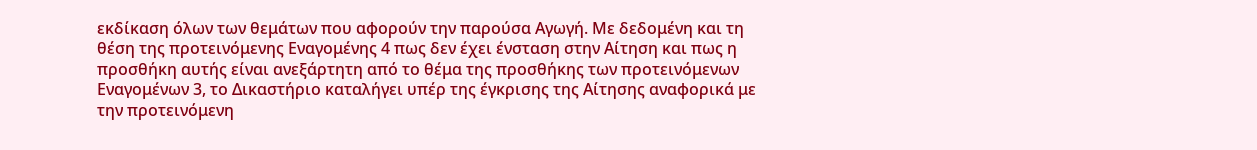εκδίκαση όλων των θεμάτων που αφορούν την παρούσα Αγωγή. Με δεδομένη και τη θέση της προτεινόμενης Εναγομένης 4 πως δεν έχει ένσταση στην Αίτηση και πως η προσθήκη αυτής είναι ανεξάρτητη από το θέμα της προσθήκης των προτεινόμενων Εναγομένων 3, το Δικαστήριο καταλήγει υπέρ της έγκρισης της Αίτησης αναφορικά με την προτεινόμενη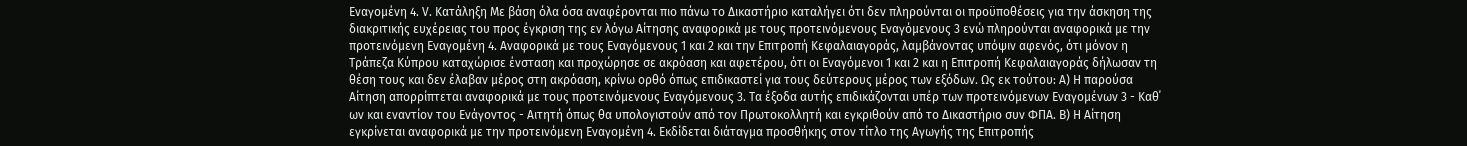Εναγομένη 4. V. Κατάληξη Με βάση όλα όσα αναφέρονται πιο πάνω το Δικαστήριο καταλήγει ότι δεν πληρούνται οι προϋποθέσεις για την άσκηση της διακριτικής ευχέρειας του προς έγκριση της εν λόγω Αίτησης αναφορικά με τους προτεινόμενους Εναγόμενους 3 ενώ πληρούνται αναφορικά με την προτεινόμενη Εναγομένη 4. Αναφορικά με τους Εναγόμενους 1 και 2 και την Επιτροπή Κεφαλαιαγοράς, λαμβάνοντας υπόψιν αφενός, ότι μόνον η Τράπεζα Κύπρου καταχώρισε ένσταση και προχώρησε σε ακρόαση και αφετέρου, ότι οι Εναγόμενοι 1 και 2 και η Επιτροπή Κεφαλαιαγοράς δήλωσαν τη θέση τους και δεν έλαβαν μέρος στη ακρόαση, κρίνω ορθό όπως επιδικαστεί για τους δεύτερους μέρος των εξόδων. Ως εκ τούτου: A) Η παρούσα Αίτηση απορρίπτεται αναφορικά με τους προτεινόμενους Εναγόμενους 3. Τα έξοδα αυτής επιδικάζονται υπέρ των προτεινόμενων Εναγομένων 3 - Καθ΄ ων και εναντίον του Ενάγοντος - Αιτητή όπως θα υπολογιστούν από τον Πρωτοκολλητή και εγκριθούν από το Δικαστήριο συν ΦΠΑ. Β) Η Αίτηση εγκρίνεται αναφορικά με την προτεινόμενη Εναγομένη 4. Εκδίδεται διάταγμα προσθήκης στον τίτλο της Αγωγής της Επιτροπής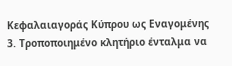Κεφαλαιαγοράς Κύπρου ως Εναγομένης 3. Τροποποιημένο κλητήριο ένταλμα να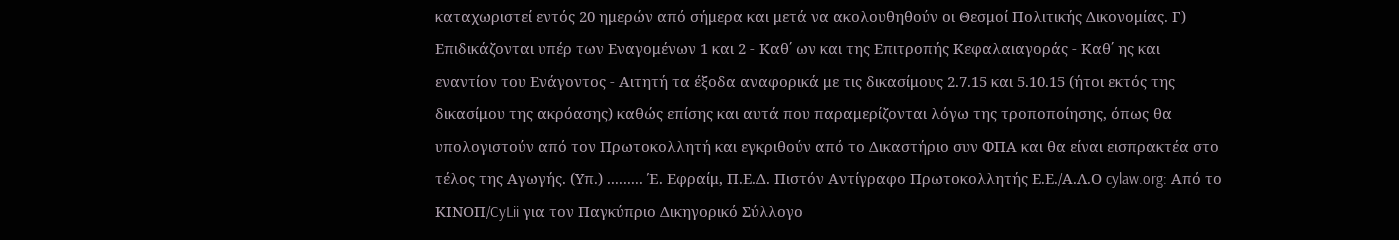καταχωριστεί εντός 20 ημερών από σήμερα και μετά να ακολουθηθούν οι Θεσμοί Πολιτικής Δικονομίας. Γ) Επιδικάζονται υπέρ των Εναγομένων 1 και 2 - Καθ΄ ων και της Επιτροπής Κεφαλαιαγοράς - Καθ΄ ης και εναντίον του Ενάγοντος - Αιτητή τα έξοδα αναφορικά με τις δικασίμους 2.7.15 και 5.10.15 (ήτοι εκτός της δικασίμου της ακρόασης) καθώς επίσης και αυτά που παραμερίζονται λόγω της τροποποίησης, όπως θα υπολογιστούν από τον Πρωτοκολλητή και εγκριθούν από το Δικαστήριο συν ΦΠΑ και θα είναι εισπρακτέα στο τέλος της Αγωγής. (Υπ.) ......... Έ. Εφραίμ, Π.Ε.Δ. Πιστόν Αντίγραφο Πρωτοκολλητής Ε.Ε./Α.Λ.Ο cylaw.org: Από το ΚΙΝOΠ/CyLii για τον Παγκύπριο Δικηγορικό Σύλλογο